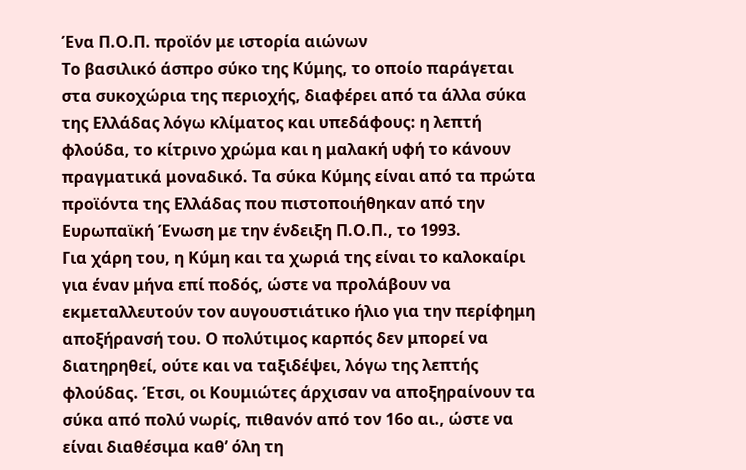Ένα Π.Ο.Π. προϊόν με ιστορία αιώνων
Το βασιλικό άσπρο σύκο της Κύμης, το οποίο παράγεται στα συκοχώρια της περιοχής, διαφέρει από τα άλλα σύκα της Ελλάδας λόγω κλίματος και υπεδάφους: η λεπτή φλούδα, το κίτρινο χρώμα και η μαλακή υφή το κάνουν πραγματικά μοναδικό. Τα σύκα Κύμης είναι από τα πρώτα προϊόντα της Ελλάδας που πιστοποιήθηκαν από την Ευρωπαϊκή Ένωση με την ένδειξη Π.Ο.Π., το 1993.
Για χάρη του, η Κύμη και τα χωριά της είναι το καλοκαίρι για έναν μήνα επί ποδός, ώστε να προλάβουν να εκμεταλλευτούν τον αυγουστιάτικο ήλιο για την περίφημη αποξήρανσή του. Ο πολύτιμος καρπός δεν μπορεί να διατηρηθεί, ούτε και να ταξιδέψει, λόγω της λεπτής φλούδας. Έτσι, οι Κουμιώτες άρχισαν να αποξηραίνουν τα σύκα από πολύ νωρίς, πιθανόν από τον 16ο αι., ώστε να είναι διαθέσιμα καθ’ όλη τη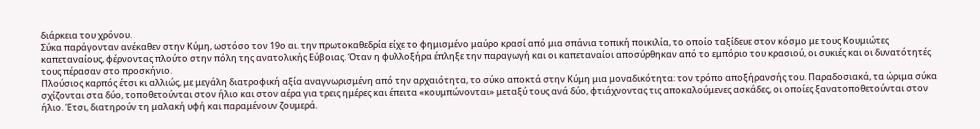διάρκεια του χρόνου.
Σύκα παράγονταν ανέκαθεν στην Κύμη, ωστόσο τον 19ο αι. την πρωτοκαθεδρία είχε το φημισμένο μαύρο κρασί από μια σπάνια τοπική ποικιλία, το οποίο ταξίδευε στον κόσμο με τους Κουμιώτες καπεταναίους, φέρνοντας πλούτο στην πόλη της ανατολικής Εύβοιας. Όταν η φυλλοξήρα έπληξε την παραγωγή και οι καπεταναίοι αποσύρθηκαν από το εμπόριο του κρασιού, οι συκιές και οι δυνατότητές τους πέρασαν στο προσκήνιο.
Πλούσιος καρπός έτσι κι αλλιώς, με μεγάλη διατροφική αξία αναγνωρισμένη από την αρχαιότητα, το σύκο αποκτά στην Κύμη μια μοναδικότητα: τον τρόπο αποξήρανσής του. Παραδοσιακά, τα ώριμα σύκα σχίζονται στα δύο, τοποθετούνται στον ήλιο και στον αέρα για τρεις ημέρες και έπειτα «κουμπώνονται» μεταξύ τους ανά δύο, φτιάχνοντας τις αποκαλούμενες ασκάδες, οι οποίες ξανατοποθετούνται στον ήλιο. Έτσι, διατηρούν τη μαλακή υφή και παραμένουν ζουμερά.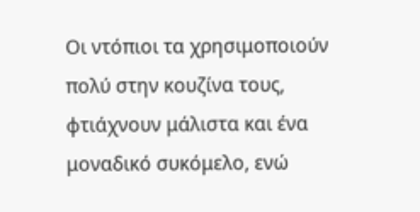Οι ντόπιοι τα χρησιμοποιούν πολύ στην κουζίνα τους, φτιάχνουν μάλιστα και ένα μοναδικό συκόμελο, ενώ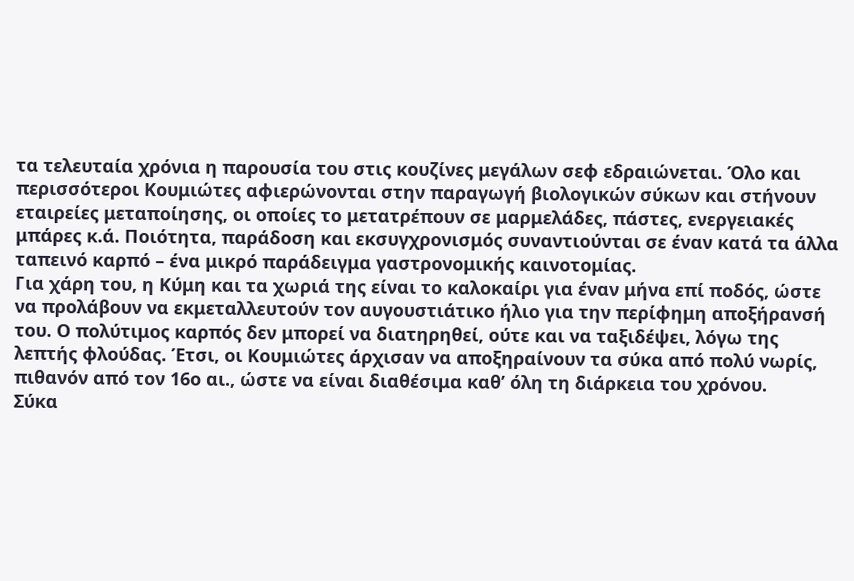τα τελευταία χρόνια η παρουσία του στις κουζίνες μεγάλων σεφ εδραιώνεται. Όλο και περισσότεροι Κουμιώτες αφιερώνονται στην παραγωγή βιολογικών σύκων και στήνουν εταιρείες μεταποίησης, οι οποίες το μετατρέπουν σε μαρμελάδες, πάστες, ενεργειακές μπάρες κ.ά. Ποιότητα, παράδοση και εκσυγχρονισμός συναντιούνται σε έναν κατά τα άλλα ταπεινό καρπό – ένα μικρό παράδειγμα γαστρονομικής καινοτομίας.
Για χάρη του, η Κύμη και τα χωριά της είναι το καλοκαίρι για έναν μήνα επί ποδός, ώστε να προλάβουν να εκμεταλλευτούν τον αυγουστιάτικο ήλιο για την περίφημη αποξήρανσή του. Ο πολύτιμος καρπός δεν μπορεί να διατηρηθεί, ούτε και να ταξιδέψει, λόγω της λεπτής φλούδας. Έτσι, οι Κουμιώτες άρχισαν να αποξηραίνουν τα σύκα από πολύ νωρίς, πιθανόν από τον 16ο αι., ώστε να είναι διαθέσιμα καθ’ όλη τη διάρκεια του χρόνου.
Σύκα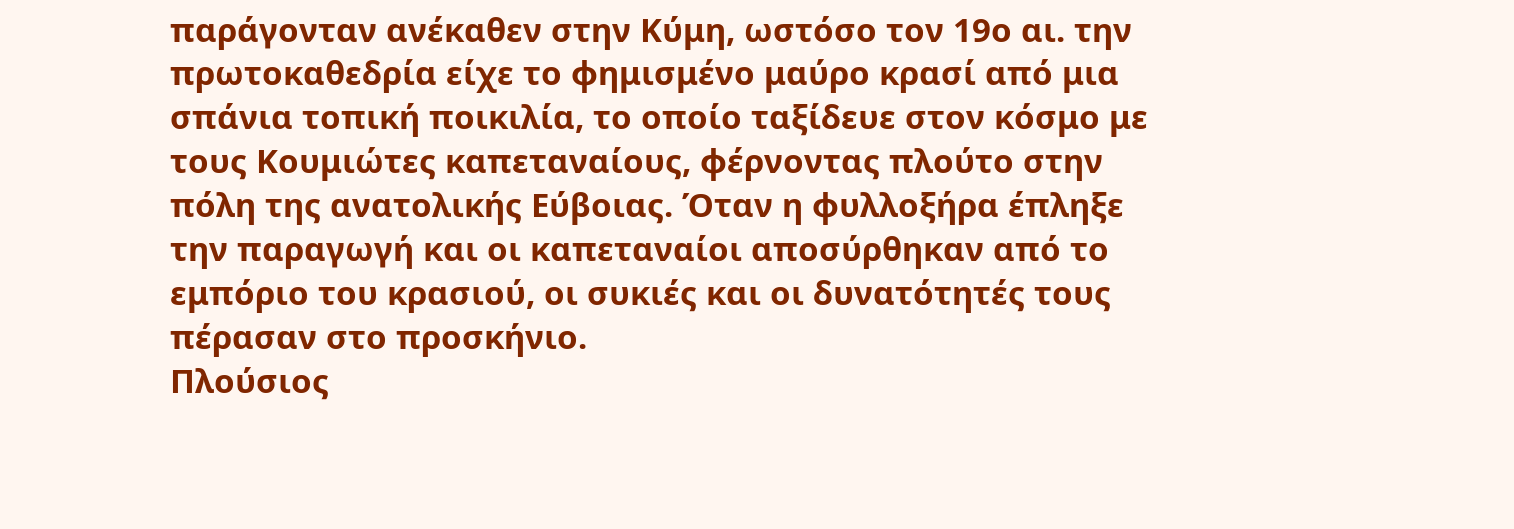παράγονταν ανέκαθεν στην Κύμη, ωστόσο τον 19ο αι. την πρωτοκαθεδρία είχε το φημισμένο μαύρο κρασί από μια σπάνια τοπική ποικιλία, το οποίο ταξίδευε στον κόσμο με τους Κουμιώτες καπεταναίους, φέρνοντας πλούτο στην πόλη της ανατολικής Εύβοιας. Όταν η φυλλοξήρα έπληξε την παραγωγή και οι καπεταναίοι αποσύρθηκαν από το εμπόριο του κρασιού, οι συκιές και οι δυνατότητές τους πέρασαν στο προσκήνιο.
Πλούσιος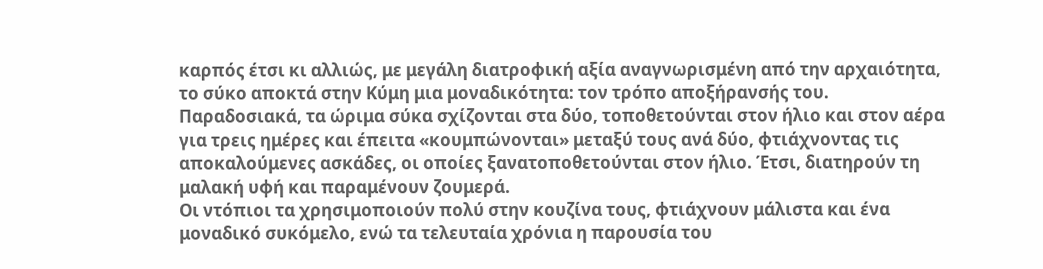καρπός έτσι κι αλλιώς, με μεγάλη διατροφική αξία αναγνωρισμένη από την αρχαιότητα, το σύκο αποκτά στην Κύμη μια μοναδικότητα: τον τρόπο αποξήρανσής του. Παραδοσιακά, τα ώριμα σύκα σχίζονται στα δύο, τοποθετούνται στον ήλιο και στον αέρα για τρεις ημέρες και έπειτα «κουμπώνονται» μεταξύ τους ανά δύο, φτιάχνοντας τις αποκαλούμενες ασκάδες, οι οποίες ξανατοποθετούνται στον ήλιο. Έτσι, διατηρούν τη μαλακή υφή και παραμένουν ζουμερά.
Οι ντόπιοι τα χρησιμοποιούν πολύ στην κουζίνα τους, φτιάχνουν μάλιστα και ένα μοναδικό συκόμελο, ενώ τα τελευταία χρόνια η παρουσία του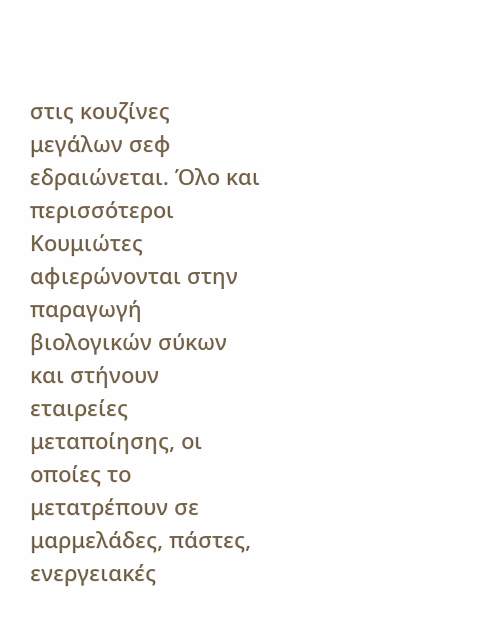στις κουζίνες μεγάλων σεφ εδραιώνεται. Όλο και περισσότεροι Κουμιώτες αφιερώνονται στην παραγωγή βιολογικών σύκων και στήνουν εταιρείες μεταποίησης, οι οποίες το μετατρέπουν σε μαρμελάδες, πάστες, ενεργειακές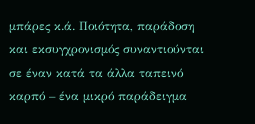μπάρες κ.ά. Ποιότητα, παράδοση και εκσυγχρονισμός συναντιούνται σε έναν κατά τα άλλα ταπεινό καρπό – ένα μικρό παράδειγμα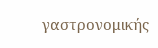γαστρονομικής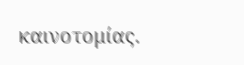καινοτομίας.